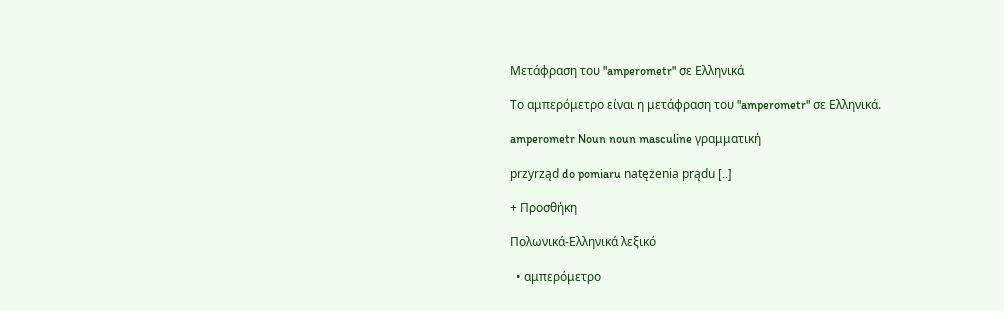Μετάφραση του "amperometr" σε Ελληνικά

Το αμπερόμετρο είναι η μετάφραση του "amperometr" σε Ελληνικά.

amperometr Noun noun masculine γραμματική

przyrząd do pomiaru natężenia prądu [..]

+ Προσθήκη

Πολωνικά-Ελληνικά λεξικό

  • αμπερόμετρο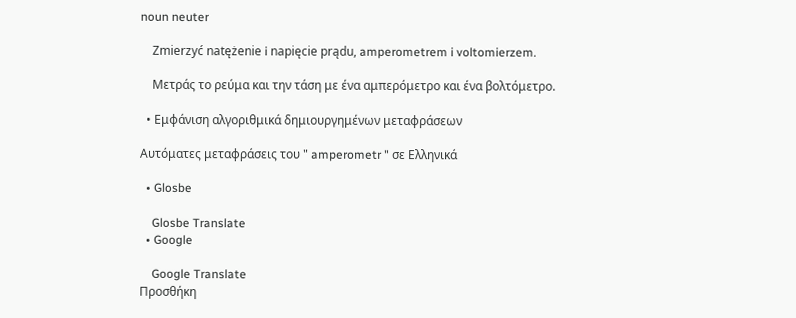noun neuter

    Zmierzyć natężenie i napięcie prądu, amperometrem i voltomierzem.

    Μετράς το ρεύμα και την τάση με ένα αμπερόμετρο και ένα βολτόμετρο.

  • Εμφάνιση αλγοριθμικά δημιουργημένων μεταφράσεων

Αυτόματες μεταφράσεις του " amperometr " σε Ελληνικά

  • Glosbe

    Glosbe Translate
  • Google

    Google Translate
Προσθήκη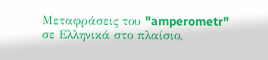Μεταφράσεις του "amperometr" σε Ελληνικά στο πλαίσιο,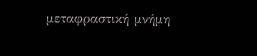μεταφραστική μνήμη